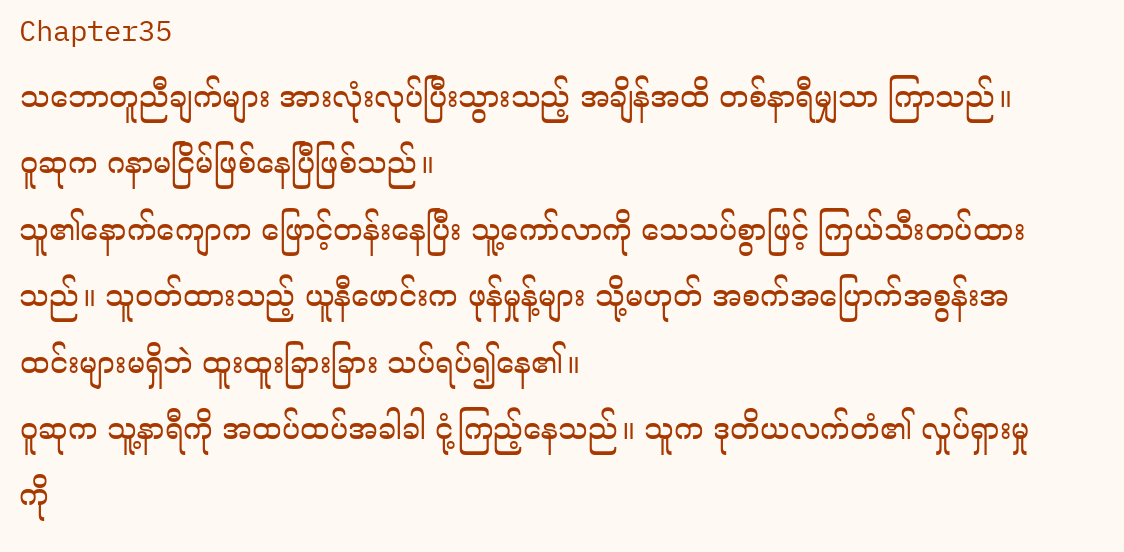Chapter35
သဘောတူညီချက်များ အားလုံးလုပ်ပြီးသွားသည့် အချိန်အထိ တစ်နာရီမျှသာ ကြာသည်။
ဝူဆုက ဂနာမငြိမ်ဖြစ်နေပြီဖြစ်သည်။
သူ၏နောက်ကျောက ဖြောင့်တန်းနေပြီး သူ့ကော်လာကို သေသပ်စွာဖြင့် ကြယ်သီးတပ်ထားသည်။ သူဝတ်ထားသည့် ယူနီဖောင်းက ဖုန်မှုန့်များ သို့မဟုတ် အစက်အပြောက်အစွန်းအထင်းများမရှိဘဲ ထူးထူးခြားခြား သပ်ရပ်၍နေ၏။
ဝူဆုက သူ့နာရီကို အထပ်ထပ်အခါခါ ငုံ့ကြည့်နေသည်။ သူက ဒုတိယလက်တံ၏ လှုပ်ရှားမှုကို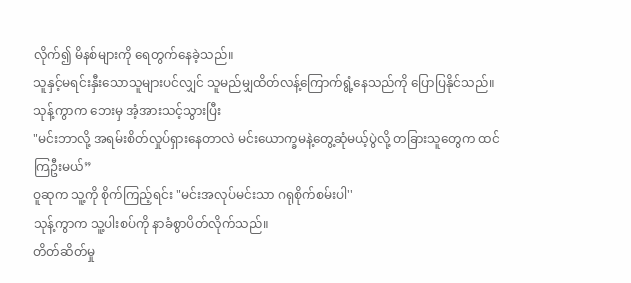လိုက်၍ မိနစ်များကို ရေတွက်နေခဲ့သည်။
သူနှင့်မရင်းနှီးသောသူများပင်လျှင် သူမည်မျှထိတ်လန့်ကြောက်ရွံ့နေသည်ကို ပြောပြနိုင်သည်။
သုန့်ကွာက ဘေးမှ အံ့အားသင့်သွားပြီး
"မင်းဘာလို့ အရမ်းစိတ်လှုပ်ရှားနေတာလဲ မင်းယောက္ခမနဲ့တွေ့ဆုံမယ့်ပွဲလို့ တခြားသူတွေက ထင်ကြဦးမယ်”
ဝူဆုက သူ့ကို စိုက်ကြည့်ရင်း "မင်းအလုပ်မင်းသာ ဂရုစိုက်စမ်းပါ''
သုန့်ကွာက သူ့ပါးစပ်ကို နာခံစွာပိတ်လိုက်သည်။
တိတ်ဆိတ်မှု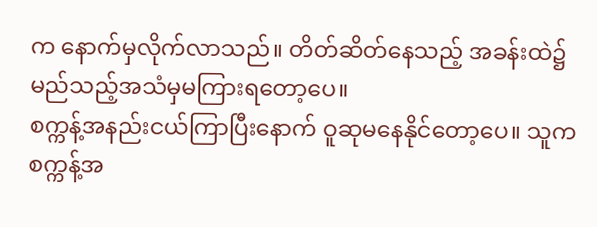က နောက်မှလိုက်လာသည်။ တိတ်ဆိတ်နေသည့် အခန်းထဲ၌ မည်သည့်အသံမှမကြားရတော့ပေ။
စက္ကန့်အနည်းငယ်ကြာပြီးနောက် ဝူဆုမနေနိုင်တော့ပေ။ သူက စက္ကန့်အ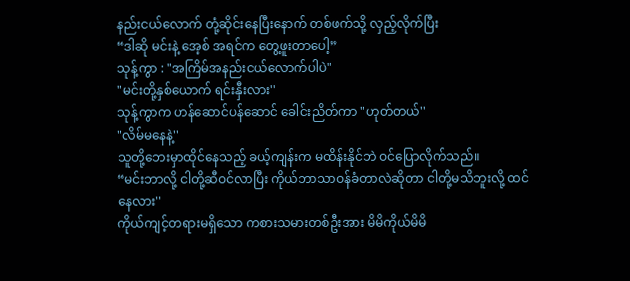နည်းငယ်လောက် တုံ့ဆိုင်းနေပြီးနောက် တစ်ဖက်သို့ လှည့်လိုက်ပြီး
“ဒါဆို မင်းနဲ့ အေ့စ် အရင်က တွေ့ဖူးတာပေါ့”
သုန့်ကွာ : "အကြိမ်အနည်းငယ်လောက်ပါပဲ"
"မင်းတို့နှစ်ယောက် ရင်းနှီးလား''
သုန့်ကွာက ဟန်ဆောင်ပန်ဆောင် ခေါင်းညိတ်ကာ "ဟုတ်တယ်''
"လိမ်မနေနဲ့''
သူတို့ဘေးမှာထိုင်နေသည့် ခယ့်ကျန်းက မထိန်းနိုင်ဘဲ ဝင်ပြောလိုက်သည်။
“မင်းဘာလို့ ငါတို့ဆီဝင်လာပြီး ကိုယ်ဘာသာဝန်ခံတာလဲဆိုတာ ငါတို့မသိဘူးလို့ ထင်နေလား''
ကိုယ်ကျင့်တရားမရှိသော ကစားသမားတစ်ဦးအား မိမိကိုယ်မိမိ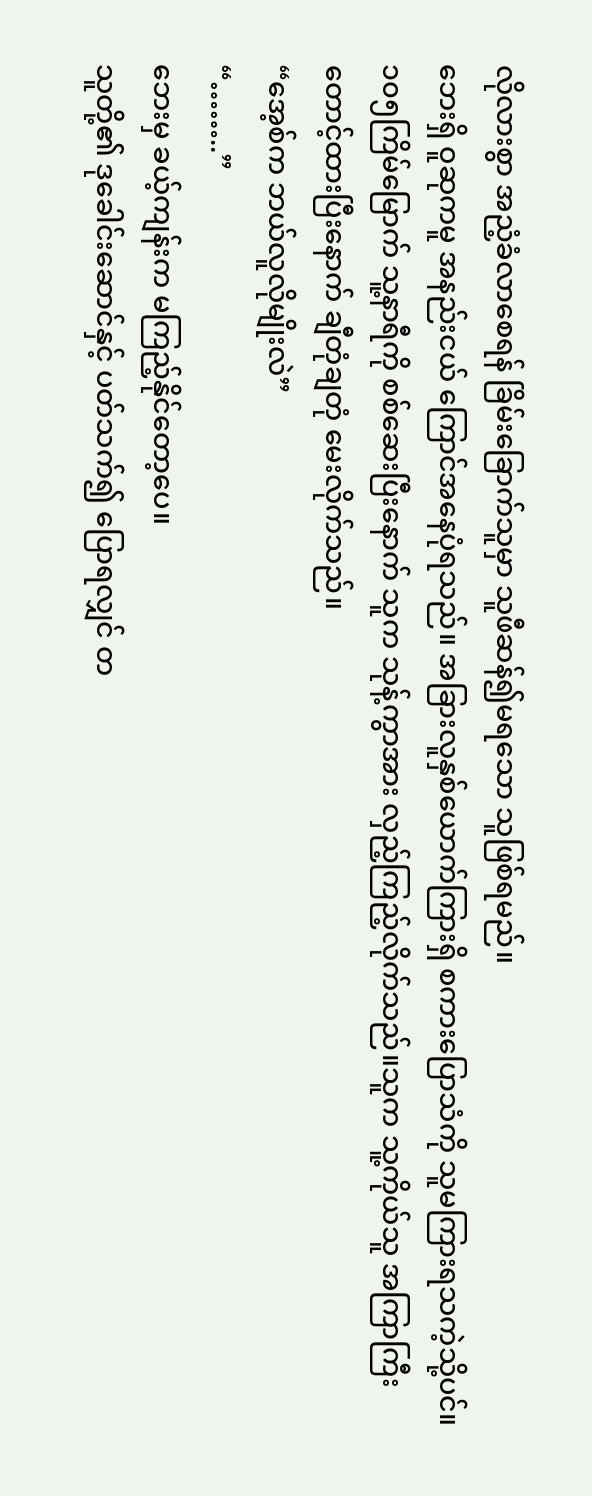လိုလားစွာ အညံ့ခံလာစေရန် ခြိမ်းခြောက်သူမှာ သူဖီဆန်၍မရသော သူဖြစ်ရမည်။
ဘေးရှိ ဝူဆုကမူ အနည်းငယ် ကြောင်အနေပုံရသည်။ အခြားလူနှစ်ယောက်ကြားရှိ စကားပြောသံကို သူမကြားရသကဲ့သို့ပင်။
၁၀၅ကြိမ်မြောက် သူ့နာရီကို စစ်ဆေးပြီးနောက် သူက သုန့်ကွာအား လှည့်ကြည့်လိုက်သည်။သူက သူ့ကိုယ်သူ အကြာကြီး တောင့်ထားပြီးနောက် ချီတုံချတုံ မေးလိုက်သည်။
“အေ့စ်က ဘယ်လူလိုမျိုးလဲ”
“……..”
ဘေးမှ ခယ့်ကျန်းက မကြည့်နိုင်တော့ပေ။
သူတို့၏ ဒုခေါင်းဆောင်နှင့် ပတ်သက်၍ ပြောရလျှင် တ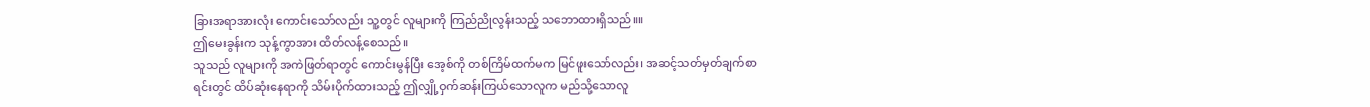ခြားအရာအားလုံး ကောင်းသော်လည်း သူ့တွင် လူများကို ကြည်ညိုလွန်းသည့် သဘောထားရှိသည်။။
ဤမေးခွန်းက သုန့်ကွာအား ထိတ်လန့်စေသည်။
သူသည် လူများကို အကဲဖြတ်ရာတွင် ကောင်းမွန်ပြီး အေ့စ်ကို တစ်ကြိမ်ထက်မက မြင်ဖူးသော်လည်း၊ အဆင့်သတ်မှတ်ချက်စာရင်းတွင် ထိပ်ဆုံးနေရာကို သိမ်းပိုက်ထားသည့် ဤလျှို့ဝှက်ဆန်းကြယ်သောလူက မည်သို့သောလူ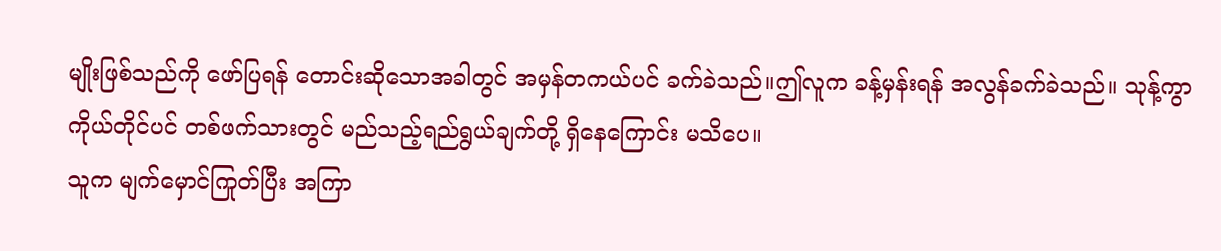မျိုးဖြစ်သည်ကို ဖော်ပြရန် တောင်းဆိုသောအခါတွင် အမှန်တကယ်ပင် ခက်ခဲသည်။ဤလူက ခန့်မှန်းရန် အလွန်ခက်ခဲသည်။ သုန့်ကွာကိုယ်တိုင်ပင် တစ်ဖက်သားတွင် မည်သည့်ရည်ရွယ်ချက်တို့ ရှိနေကြောင်း မသိပေ။
သူက မျက်မှောင်ကြုတ်ပြီး အကြာ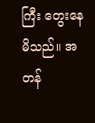ကြီး တွေးနေမိသည်။ အတန်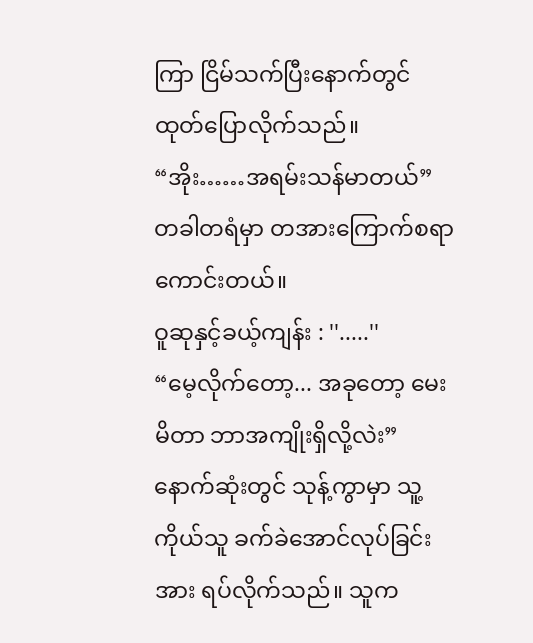ကြာ ငြိမ်သက်ပြီးနောက်တွင် ထုတ်ပြောလိုက်သည်။
“အိုး……အရမ်းသန်မာတယ်”
တခါတရံမှာ တအားကြောက်စရာကောင်းတယ်။
ဝူဆုနှင့်ခယ့်ကျန်း : ''.....''
“မေ့လိုက်တော့... အခုတော့ မေးမိတာ ဘာအကျိုးရှိလို့လဲး”
နောက်ဆုံးတွင် သုန့်ကွာမှာ သူ့ကိုယ်သူ ခက်ခဲအောင်လုပ်ခြင်းအား ရပ်လိုက်သည်။ သူက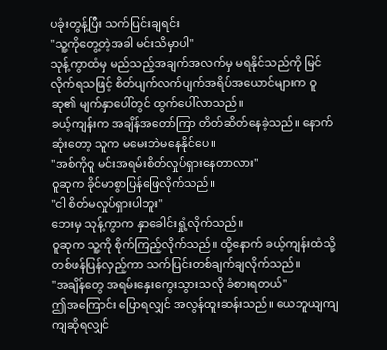ပခုံးတွန့်ပြီး သက်ပြင်းချရင်း
"သူ့ကိုတွေ့တဲ့အခါ မင်းသိမှာပါ"
သုန့်ကွာထံမှ မည်သည့်အချက်အလက်မှ မရနိုင်သည်ကို မြင်လိုက်ရသဖြင့် စိတ်ပျက်လက်ပျက်အရိပ်အယောင်များက ဝူဆု၏ မျက်နှာပေါ်တွင် ထွက်ပေါ်လာသည်။
ခယ့်ကျန်းက အချိန်အတော်ကြာ တိတ်ဆိတ်နေခဲ့သည်။ နောက်ဆုံးတော့ သူက မမေးဘဲမနေနိုင်ပေ။
''အစ်ကိုဝူ မင်းအရမ်းစိတ်လှုပ်ရှားနေတာလား''
ဝူဆုက ခိုင်မာစွာပြန်ဖြေလိုက်သည်။
"ငါ စိတ်မလှုပ်ရှားပါဘူး"
ဘေးမှ သုန့်ကွာက နှာခေါင်းရှုံ့လိုက်သည်။
ဝူဆုက သူ့ကို စိုက်ကြည့်လိုက်သည်။ ထို့နောက် ခယ့်ကျန်းထံသို့ တစ်ဖန်ပြန်လှည့်ကာ သက်ပြင်းတစ်ချက်ချလိုက်သည်။
"အချိန်တွေ အရမ်းနှေးကွေးသွားသလို ခံစားရတယ်"
ဤအကြောင်း ပြောရလျှင် အလွန်ထူးဆန်းသည်။ ယေဘူယျကျကျဆိုရလျှင်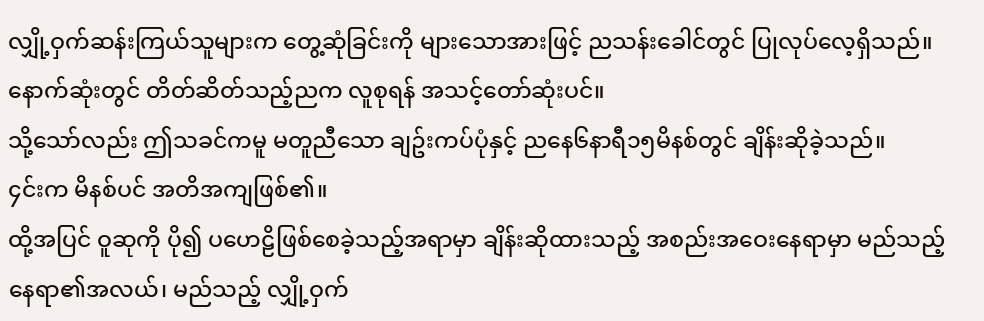လျှို့ဝှက်ဆန်းကြယ်သူများက တွေ့ဆုံခြင်းကို များသောအားဖြင့် ညသန်းခေါင်တွင် ပြုလုပ်လေ့ရှိသည်။
နောက်ဆုံးတွင် တိတ်ဆိတ်သည့်ညက လူစုရန် အသင့်တော်ဆုံးပင်။
သို့သော်လည်း ဤသခင်ကမူ မတူညီသော ချဥ်းကပ်ပုံနှင့် ညနေ၆နာရီ၁၅မိနစ်တွင် ချိန်းဆိုခဲ့သည်။
၄င်းက မိနစ်ပင် အတိအကျဖြစ်၏။
ထို့အပြင် ဝူဆုကို ပို၍ ပဟေဠိဖြစ်စေခဲ့သည့်အရာမှာ ချိန်းဆိုထားသည့် အစည်းအဝေးနေရာမှာ မည်သည့်နေရာ၏အလယ်၊ မည်သည့် လျှို့ဝှက်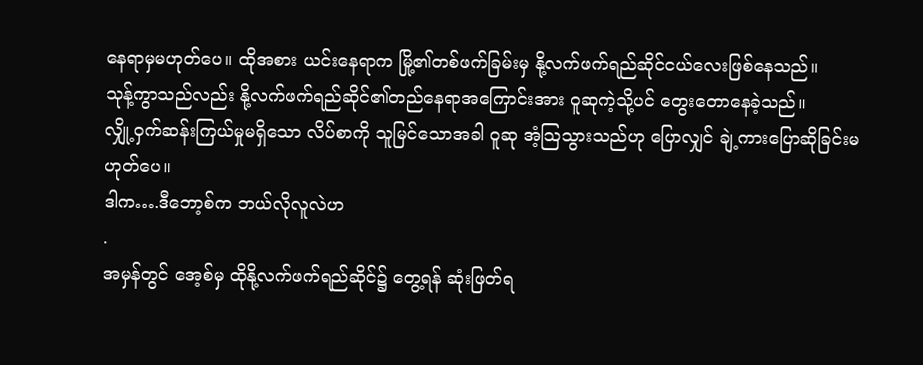နေရာမှမဟုတ်ပေ။ ထိုအစား ယင်းနေရာက မြို့၏တစ်ဖက်ခြမ်းမှ နို့လက်ဖက်ရည်ဆိုင်ငယ်လေးဖြစ်နေသည်။
သုန့်ကွာသည်လည်း နို့လက်ဖက်ရည်ဆိုင်၏တည်နေရာအကြောင်းအား ဝူဆုကဲ့သို့ပင် တွေးတောနေခဲ့သည်။
လျှို့ဝှက်ဆန်းကြယ်မှုမရှိသော လိပ်စာကို သူမြင်သောအခါ ဝူဆု အံ့သြသွားသည်ဟု ပြောလျှင် ချဲ့ကားပြောဆိုခြင်းမဟုတ်ပေ။
ဒါက….ဒီဘော့စ်က ဘယ်လိုလူလဲဟ
.
အမှန်တွင် အေ့စ်မှ ထိုနို့လက်ဖက်ရည်ဆိုင်၌ တွေ့ရန် ဆုံးဖြတ်ရ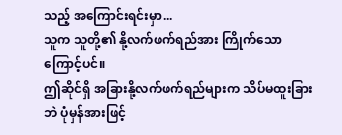သည့် အကြောင်းရင်းမှာ...
သူက သူတို့၏ နို့လက်ဖက်ရည်အား ကြိုက်သောကြောင့်ပင်။
ဤဆိုင်ရှိ အခြားနို့လက်ဖက်ရည်များက သိပ်မထူးခြားဘဲ ပုံမှန်အားဖြင့်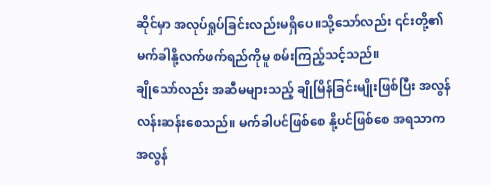ဆိုင်မှာ အလုပ်ရှုပ်ခြင်းလည်းမရှိပေ။သို့သော်လည်း ၎င်းတို့၏ မက်ခါနို့လက်ဖက်ရည်ကိုမူ စမ်းကြည့်သင့်သည်။
ချိုသော်လည်း အဆီမများသည့် ချိုမြိန်ခြင်းမျိုးဖြစ်ပြီး အလွန်လန်းဆန်းစေသည်။ မက်ခါပင်ဖြစ်စေ နို့ပင်ဖြစ်စေ အရသာက အလွန်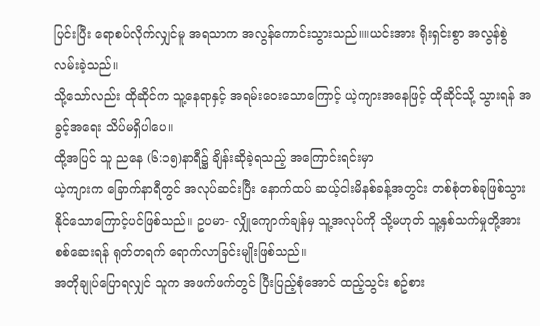ပြင်းပြီး ရောစပ်လိုက်လျှင်မူ အရသာက အလွန်ကောင်းသွားသည်။။ယင်းအား ရိုးရှင်းစွာ အလွန်စွဲလမ်းခဲ့သည်။
သို့သော်လည်း ထိုဆိုင်က သူ့နေရာနှင့် အရမ်းဝေးသောကြောင့် ယဲ့ကျားအနေဖြင့် ထိုဆိုင်သို့ သွားရန် အခွင့်အရေး သိပ်မရှိပါပေ။
ထို့အပြင် သူ ညနေ (၆:၁၅)နာရီ၌ ချိန်းဆိုခဲ့ရသည့် အကြောင်းရင်းမှာ
ယဲ့ကျားက ခြောက်နာရီတွင် အလုပ်ဆင်းပြီး နောက်ထပ် ဆယ့်ငါးမိနစ်ခန့်အတွင်း တစ်စုံတစ်ခုဖြစ်သွားနိုင်သောကြောင့်ပင်ဖြစ်သည်။ ဥပမာ- လျှိုကျောက်ချန်မှ သူ့အလုပ်ကို သို့မဟုတ် သူ့နှစ်သက်မှုတို့အား စစ်ဆေးရန် ရုတ်တရက် ရောက်လာခြင်းမျိုးဖြစ်သည်။
အတိုချုပ်ပြောရလျှင် သူက အဖက်ဖက်တွင် ပြီးပြည့်စုံအောင် ထည့်သွင်း စဥ်စား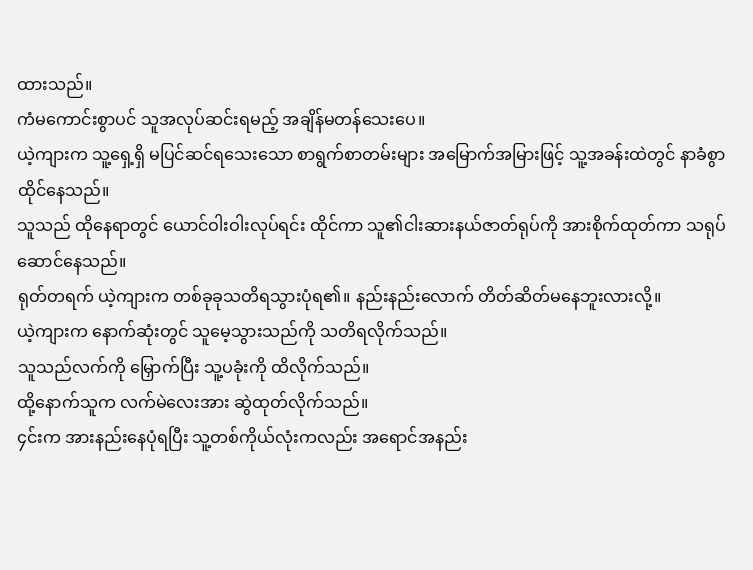ထားသည်။
ကံမကောင်းစွာပင် သူအလုပ်ဆင်းရမည့် အချိန်မတန်သေးပေ။
ယဲ့ကျားက သူ့ရှေ့ရှိ မပြင်ဆင်ရသေးသော စာရွက်စာတမ်းများ အမြောက်အမြားဖြင့် သူ့အခန်းထဲတွင် နာခံစွာ ထိုင်နေသည်။
သူသည် ထိုနေရာတွင် ယောင်ဝါးဝါးလုပ်ရင်း ထိုင်ကာ သူ၏ငါးဆားနယ်ဇာတ်ရုပ်ကို အားစိုက်ထုတ်ကာ သရုပ်ဆောင်နေသည်။
ရုတ်တရက် ယဲ့ကျားက တစ်ခုခုသတိရသွားပုံရ၏။ နည်းနည်းလောက် တိတ်ဆိတ်မနေဘူးလားလို့။
ယဲ့ကျားက နောက်ဆုံးတွင် သူမေ့သွားသည်ကို သတိရလိုက်သည်။
သူသည်လက်ကို မြှောက်ပြီး သူ့ပခုံးကို ထိလိုက်သည်။
ထို့နောက်သူက လက်မဲလေးအား ဆွဲထုတ်လိုက်သည်။
၄င်းက အားနည်းနေပုံရပြီး သူ့တစ်ကိုယ်လုံးကလည်း အရောင်အနည်း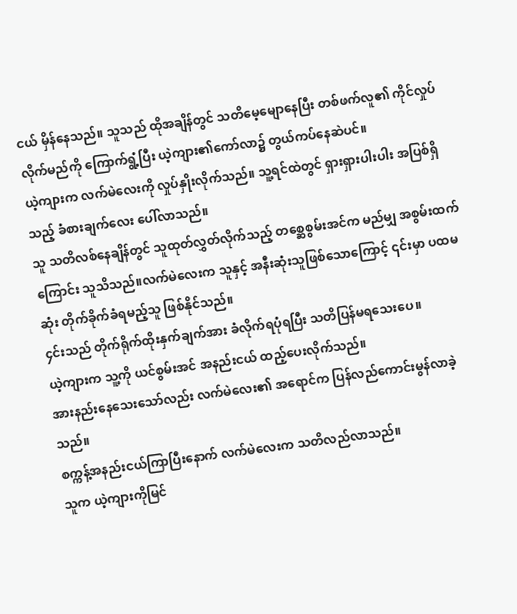ငယ် မှိန်နေသည်။ သူသည် ထိုအချိန်တွင် သတိမေ့မျောနေပြီး တစ်ဖက်လူ၏ ကိုင်လှုပ်လိုက်မည်ကို ကြောက်ရွံ့ပြီး ယဲ့ကျား၏ကော်လာ၌ တွယ်ကပ်နေဆဲပင်။
ယဲ့ကျားက လက်မဲလေးကို လှုပ်နှိုးလိုက်သည်။ သူ့ရင်ထဲတွင် ရှားရှားပါးပါး အပြစ်ရှိသည့် ခံစားချက်လေး ပေါ်လာသည်။
သူ သတိလစ်နေချိန်တွင် သူထုတ်လွှတ်လိုက်သည့် တစ္ဆေစွမ်းအင်က မည်မျှ အစွမ်းထက်ကြောင်း သူသိသည်။လက်မဲလေးက သူနှင့် အနီးဆုံးသူဖြစ်သောကြောင့် ၎င်းမှာ ပထမဆုံး တိုက်ခိုက်ခံရမည့်သူ ဖြစ်နိုင်သည်။
၄င်းသည် တိုက်ရိုက်ထိုးနှက်ချက်အား ခံလိုက်ရပုံရပြီး သတိပြန်မရသေးပေ။
ယဲ့ကျားက သူ့ကို ယင်စွမ်းအင် အနည်းငယ် ထည့်ပေးလိုက်သည်။
အားနည်းနေသေးသော်လည်း လက်မဲလေး၏ အရောင်က ပြန်လည်ကောင်းမွန်လာခဲ့သည်။
စက္ကန့်အနည်းငယ်ကြာပြီးနောက် လက်မဲလေးက သတိလည်လာသည်။
သူက ယဲ့ကျားကိုမြင်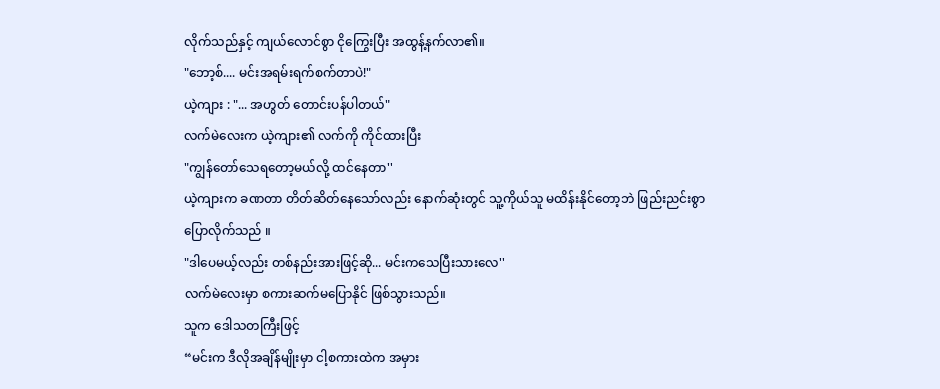လိုက်သည်နှင့် ကျယ်လောင်စွာ ငိုကြွေးပြီး အထွန့်နက်လာ၏။
"ဘော့စ်.... မင်းအရမ်းရက်စက်တာပဲ!"
ယဲ့ကျား : "... အဟွတ် တောင်းပန်ပါတယ်"
လက်မဲလေးက ယဲ့ကျား၏ လက်ကို ကိုင်ထားပြီး
"ကျွန်တော်သေရတော့မယ်လို့ ထင်နေတာ''
ယဲ့ကျားက ခဏတာ တိတ်ဆိတ်နေသော်လည်း နောက်ဆုံးတွင် သူ့ကိုယ်သူ မထိန်းနိုင်တော့ဘဲ ဖြည်းညင်းစွာ ပြောလိုက်သည် ။
"ဒါပေမယ့်လည်း တစ်နည်းအားဖြင့်ဆို... မင်းကသေပြီးသားလေ''
လက်မဲလေးမှာ စကားဆက်မပြောနိုင် ဖြစ်သွားသည်။
သူက ဒေါသတကြီးဖြင့်
“မင်းက ဒီလိုအချိန်မျိုးမှာ ငါ့စကားထဲက အမှား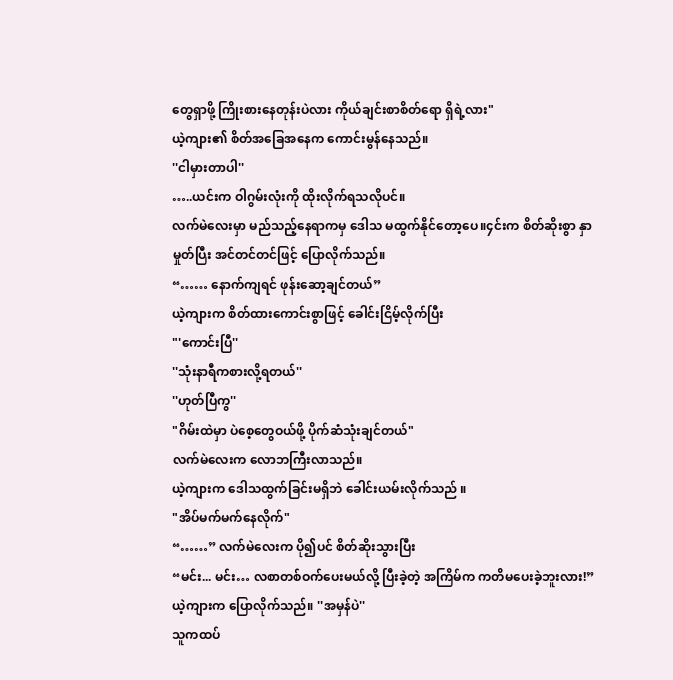တွေရှာဖို့ ကြိုးစားနေတုန်းပဲလား ကိုယ်ချင်းစာစိတ်ရော ရှိရဲ့လား"
ယဲ့ကျား၏ စိတ်အခြေအနေက ကောင်းမွန်နေသည်။
''ငါမှားတာပါ''
…..ယင်းက ဝါဂွမ်းလုံးကို ထိုးလိုက်ရသလိုပင်။
လက်မဲလေးမှာ မည်သည့်နေရာကမှ ဒေါသ မထွက်နိုင်တော့ပေ။၄င်းက စိတ်ဆိုးစွာ နှာမှုတ်ပြီး အင်တင်တင်ဖြင့် ပြောလိုက်သည်။
“…… နောက်ကျရင် ဖုန်းဆော့ချင်တယ်”
ယဲ့ကျားက စိတ်ထားကောင်းစွာဖြင့် ခေါင်းငြိမ့်လိုက်ပြီး
"'ကောင်းပြီ''
''သုံးနာရီကစားလို့ရတယ်''
''ဟုတ်ပြီကွ''
"ဂိမ်းထဲမှာ ပဲစေ့တွေဝယ်ဖို့ ပိုက်ဆံသုံးချင်တယ်"
လက်မဲလေးက လောဘကြီးလာသည်။
ယဲ့ကျားက ဒေါသထွက်ခြင်းမရှိဘဲ ခေါင်းယမ်းလိုက်သည် ။
"အိပ်မက်မက်နေလိုက်"
“……” လက်မဲလေးက ပို၍ပင် စိတ်ဆိုးသွားပြီး
“မင်း... မင်း… လစာတစ်ဝက်ပေးမယ်လို့ ပြီးခဲ့တဲ့ အကြိမ်က ကတိမပေးခဲ့ဘူးလား!”
ယဲ့ကျားက ပြောလိုက်သည်။ ''အမှန်ပဲ''
သူကထပ်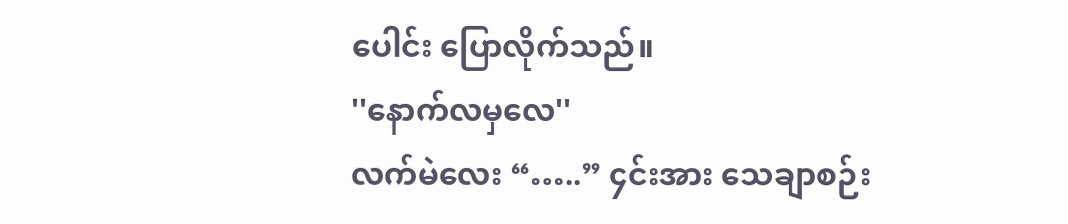ပေါင်း ပြောလိုက်သည်။
''နောက်လမှလေ''
လက်မဲလေး “…..” ၄င်းအား သေချာစဉ်း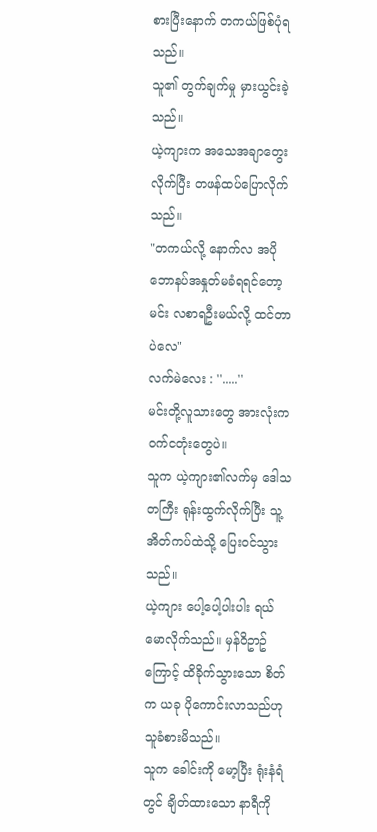စားပြီးနောက် တကယ်ဖြစ်ပုံရသည်။
သူ၏ တွက်ချက်မှု မှားယွင်းခဲ့သည်။
ယဲ့ကျားက အသေအချာတွေးလိုက်ပြီး တဖန်ထပ်ပြောလိုက်သည်။
"တကယ်လို့ နောက်လ အပိုဘောနပ်အနှုတ်မခံရရင်တော့ မင်း လစာရဦးမယ်လို့ ထင်တာပဲလေ"
လက်မဲလေး : ''.....''
မင်းတို့လူသားတွေ အားလုံးက ဝက်ငတုံးတွေပဲ။
သူက ယဲ့ကျား၏လက်မှ ဒေါသတကြီး ရုန်းထွက်လိုက်ပြီး သူ့အိတ်ကပ်ထဲသို့ ပြေးဝင်သွားသည်။
ယဲ့ကျား ပေါ့ပေါ့ပါးပါး ရယ်မောလိုက်သည်။ မှန်ဝိဥာဥ်ကြောင့် ထိခိုက်သွားသော စိတ်က ယခု ပိုကောင်းလာသည်ဟု သူခံစားမိသည်။
သူက ခေါင်းကို မော့ပြီး ရုံးနံရံတွင် ချိတ်ထားသော နာရီကို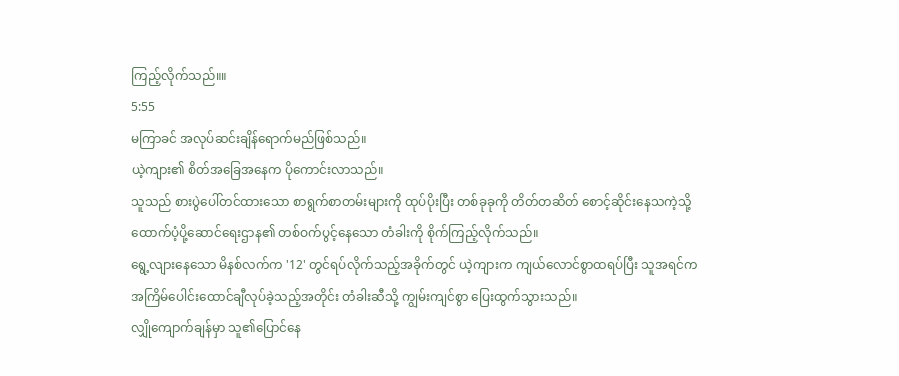ကြည့်လိုက်သည်။။
5:55
မကြာခင် အလုပ်ဆင်းချိန်ရောက်မည်ဖြစ်သည်။
ယဲ့ကျား၏ စိတ်အခြေအနေက ပိုကောင်းလာသည်။
သူသည် စားပွဲပေါ်တင်ထားသော စာရွက်စာတမ်းများကို ထုပ်ပိုးပြီး တစ်ခုခုကို တိတ်တဆိတ် စောင့်ဆိုင်းနေသကဲ့သို့ ထောက်ပံ့ပို့ဆောင်ရေးဌာန၏ တစ်ဝက်ပွင့်နေသော တံခါးကို စိုက်ကြည့်လိုက်သည်။
ရွေ့လျားနေသော မိနစ်လက်က '12' တွင်ရပ်လိုက်သည့်အခိုက်တွင် ယဲ့ကျားက ကျယ်လောင်စွာထရပ်ပြီး သူအရင်ကအကြိမ်ပေါင်းထောင်ချီလုပ်ခဲ့သည့်အတိုင်း တံခါးဆီသို့ ကျွမ်းကျင်စွာ ပြေးထွက်သွားသည်။
လျှိုကျောက်ချန်မှာ သူ၏ပြောင်နေ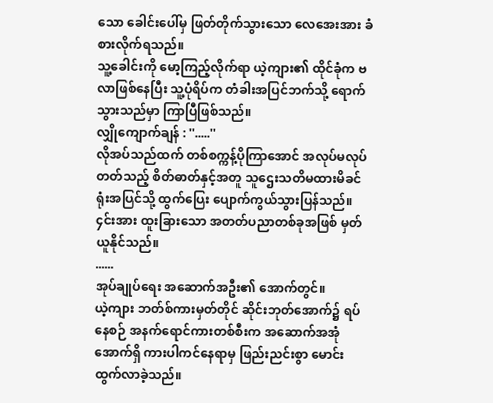သော ခေါင်းပေါ်မှ ဖြတ်တိုက်သွားသော လေအေးအား ခံစားလိုက်ရသည်။
သူ့ခေါင်းကို မော့ကြည့်လိုက်ရာ ယဲ့ကျား၏ ထိုင်ခုံက ဗလာဖြစ်နေပြီး သူ့ပုံရိပ်က တံခါးအပြင်ဘက်သို့ ရောက်သွားသည်မှာ ကြာပြီဖြစ်သည်။
လျှိုကျောက်ချန် : ''.....''
လိုအပ်သည်ထက် တစ်စက္ကန့်ပိုကြာအောင် အလုပ်မလုပ်တတ်သည့် စိတ်ဓာတ်နှင့်အတူ သူဌေးသတိမထားမိခင် ရုံးအပြင်သို့ ထွက်ပြေး ပျောက်ကွယ်သွားပြန်သည်။
၄င်းအား ထူးခြားသော အတတ်ပညာတစ်ခုအဖြစ် မှတ်ယူနိုင်သည်။
......
အုပ်ချုပ်ရေး အဆောက်အဦး၏ အောက်တွင်။
ယဲ့ကျား ဘတ်စ်ကားမှတ်တိုင် ဆိုင်းဘုတ်အောက်၌ ရပ်နေစဉ် အနက်ရောင်ကားတစ်စီးက အဆောက်အအုံအောက်ရှိ ကားပါကင်နေရာမှ ဖြည်းညင်းစွာ မောင်းထွက်လာခဲ့သည်။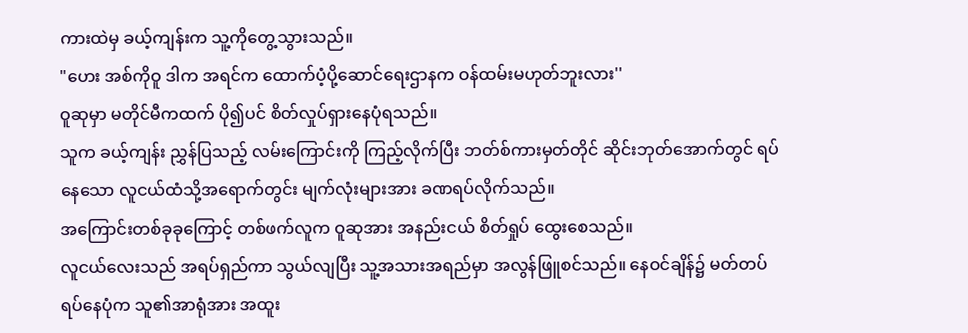ကားထဲမှ ခယ့်ကျန်းက သူ့ကိုတွေ့သွားသည်။
"ဟေး အစ်ကိုဝူ ဒါက အရင်က ထောက်ပံ့ပို့ဆောင်ရေးဌာနက ဝန်ထမ်းမဟုတ်ဘူးလား''
ဝူဆုမှာ မတိုင်မီကထက် ပို၍ပင် စိတ်လှုပ်ရှားနေပုံရသည်။
သူက ခယ့်ကျန်း ညွှန်ပြသည့် လမ်းကြောင်းကို ကြည့်လိုက်ပြီး ဘတ်စ်ကားမှတ်တိုင် ဆိုင်းဘုတ်အောက်တွင် ရပ်နေသော လူငယ်ထံသို့အရောက်တွင်း မျက်လုံးများအား ခဏရပ်လိုက်သည်။
အကြောင်းတစ်ခုခုကြောင့် တစ်ဖက်လူက ဝူဆုအား အနည်းငယ် စိတ်ရှုပ် ထွေးစေသည်။
လူငယ်လေးသည် အရပ်ရှည်ကာ သွယ်လျပြီး သူ့အသားအရည်မှာ အလွန်ဖြူစင်သည်။ နေဝင်ချိန်၌ မတ်တပ်ရပ်နေပုံက သူ၏အာရုံအား အထူး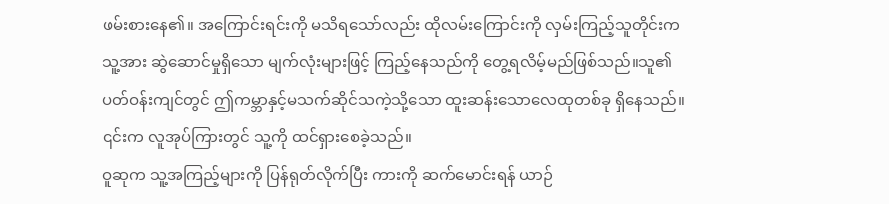ဖမ်းစားနေ၏။ အကြောင်းရင်းကို မသိရသော်လည်း ထိုလမ်းကြောင်းကို လှမ်းကြည့်သူတိုင်းက သူ့အား ဆွဲဆောင်မှုရှိသော မျက်လုံးများဖြင့် ကြည့်နေသည်ကို တွေ့ရလိမ့်မည်ဖြစ်သည်။သူ၏ပတ်ဝန်းကျင်တွင် ဤကမ္ဘာနှင့်မသက်ဆိုင်သကဲ့သို့သော ထူးဆန်းသောလေထုတစ်ခု ရှိနေသည်။ ၎င်းက လူအုပ်ကြားတွင် သူ့ကို ထင်ရှားစေခဲ့သည်။
ဝူဆုက သူ့အကြည့်များကို ပြန်ရုတ်လိုက်ပြီး ကားကို ဆက်မောင်းရန် ယာဉ်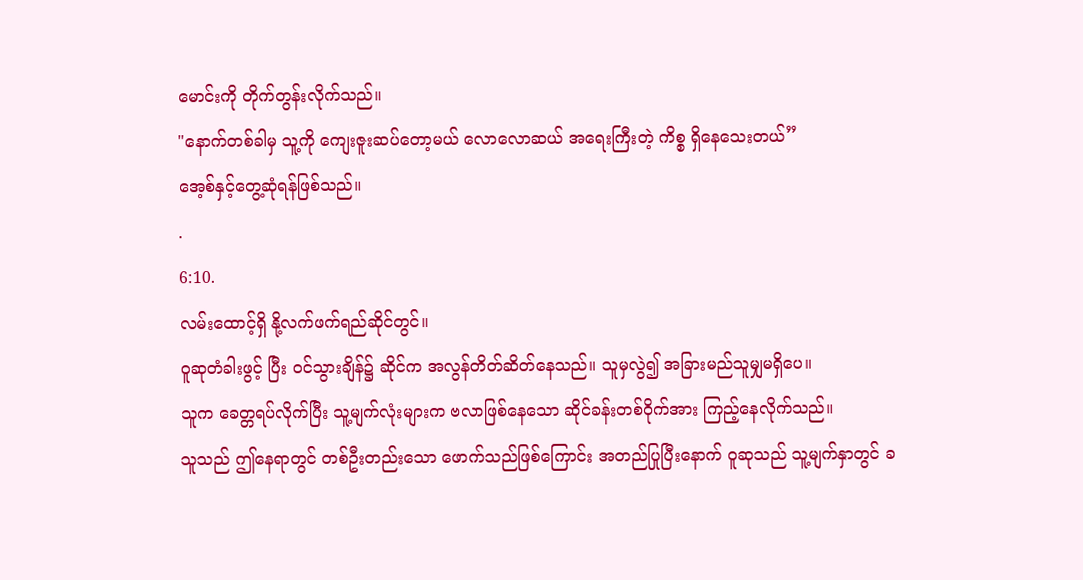မောင်းကို တိုက်တွန်းလိုက်သည်။
"နောက်တစ်ခါမှ သူ့ကို ကျေးဇူးဆပ်တော့မယ် လောလောဆယ် အရေးကြီးတဲ့ ကိစ္စ ရှိနေသေးတယ်”
အေ့စ်နှင့်တွေ့ဆုံရန်ဖြစ်သည်။
.
6:10.
လမ်းထောင့်ရှိ နို့လက်ဖက်ရည်ဆိုင်တွင်။
ဝူဆုတံခါးဖွင့် ပြီး ဝင်သွားချိန်၌ ဆိုင်က အလွန်တိတ်ဆိတ်နေသည်။ သူမှလွဲ၍ အခြားမည်သူမျှမရှိပေ။
သူက ခေတ္တရပ်လိုက်ပြီး သူ့မျက်လုံးများက ဗလာဖြစ်နေသော ဆိုင်ခန်းတစ်ဝိုက်အား ကြည့်နေလိုက်သည်။
သူသည် ဤနေရာတွင် တစ်ဦးတည်းသော ဖောက်သည်ဖြစ်ကြောင်း အတည်ပြုပြီးနောက် ဝူဆုသည် သူ့မျက်နှာတွင် ခ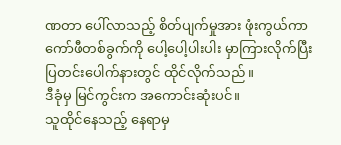ဏတာ ပေါ်လာသည့် စိတ်ပျက်မှုအား ဖုံးကွယ်ကာ ကော်ဖီတစ်ခွက်ကို ပေါ့ပေါ့ပါးပါး မှာကြားလိုက်ပြီး ပြတင်းပေါက်နားတွင် ထိုင်လိုက်သည်။
ဒီခုံမှ မြင်ကွင်းက အကောင်းဆုံးပင်။
သူထိုင်နေသည့် နေရာမှ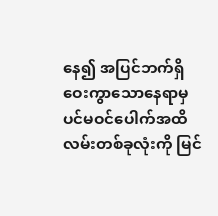နေ၍ အပြင်ဘက်ရှိ ဝေးကွာသောနေရာမှ ပင်မဝင်ပေါက်အထိ လမ်းတစ်ခုလုံးကို မြင်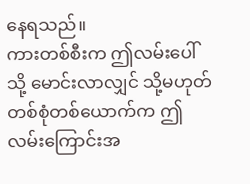နေရသည်။
ကားတစ်စီးက ဤလမ်းပေါ်သို့ မောင်းလာလျှင် သို့မဟုတ် တစ်စုံတစ်ယောက်က ဤလမ်းကြောင်းအ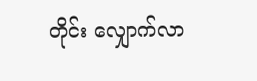တိုင်း လျှောက်လာ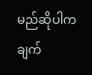မည်ဆိုပါက ချက်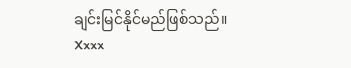ချင်းမြင်နိုင်မည်ဖြစ်သည်။
Xxxx